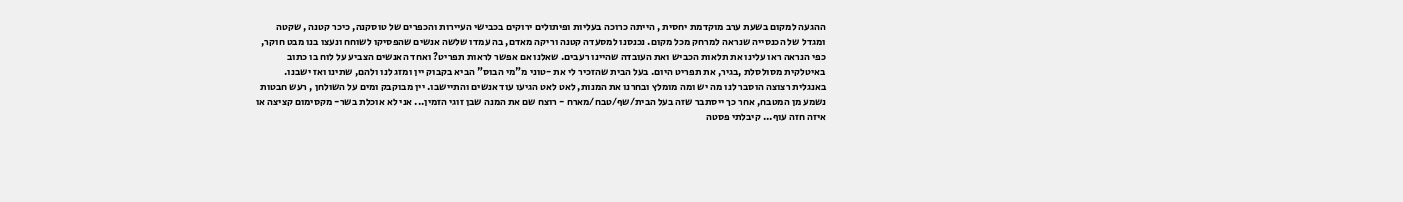ההגעה למקום בשעת ערב מוקדמת יחסית , הייתה כרוכה בעליות ופיתולים ירוקים בכבישי העיירות והכפרים של טוסקנה, כיכר קטנה , שקטה ומגדל של הכנסייה שנראה למרחק מכל מקום. נכנסנו למסעדה קטנה וריקה מאדם, בה עמדו שלשה אנשים שהפסיקו לשוחח ונעצו בנו מבט חוקר, כפי הנראה ראו עלינו את תלאות הכביש ואת העובדה שהיינו רעבים. שאלנו אם אפשר לראות תפריט? ואחד האנשים הצביע על לוח בו כתוב באיטלקית מסולסלת ,בגיר, את תפריט היום. בעל הבית שהזכיר לי את -טוני מ"מי הבוס" הביא בקבוק יין ומזג לנו ולהם, שתינו ואז ישבנו. באנגלית רצוצה הוסבר לנו מה יש ומה מומלץ ובחרנו את המנות, לאט לאט הגיעו עוד אנשים והתיישבו. יין מבוקבק ומים על השולחן , רעש חבטות נשמע מן המטבח, אחר כך ייסתבר שזה בעל הבית/שף/טבח/מארח - רוצח שם את המנה שבן זוגי הזמין... אני לא אוכלת בשר- מקסימום קציצה או איזה חזה עוף... קיבלתי פסטה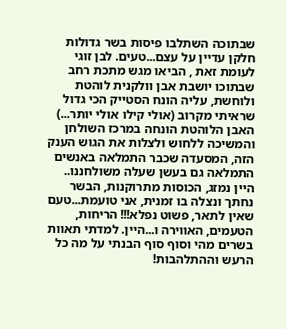שבתוכה השתלבו פיסות בשר גדולות חלקן עדיין על עצם...טעים. לבן זוגי לעומת זאת , הביאו מגש מתכת רחב שבתוכו יושבת אבן וולקנית לוהטת ולוחשת, עליה הונח הסטייק הכי גדול שראיתי מקרוב (אולי קילו אולי יותר...) האבן הלוהטת הונחה במרכז השולחן והמשיכה ללחוש ולצלות את הגוש הענק הזה, המסעדה שכבר התמלאה באנשים התמלאה גם בעשן שעלה משולחננו.. היין נמזג, הכוסות מתרוקנות, הבשר נחתך ונצלה בו זמנית, אני טועמת...טעם שאין לתאר, פשוט נפלא!!! הריחות, הטעמים, האווירה ו...היין. למדתי תאוות בשרים מהי וסוף סוף הבנתי על מה כל הרעש וההתלהבות!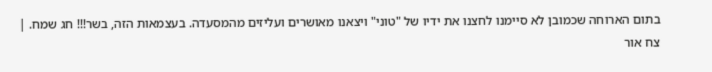בתום הארוחה שכמובן לא סיימנו לחצנו את ידיו של "טוני" ויצאנו מאושרים ועליזים מהמסעדה. בעצמאות הזה, בשר!!! חג שמח. |
צח אור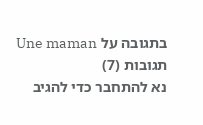בתגובה על Une maman
תגובות (7)
נא להתחבר כדי להגיב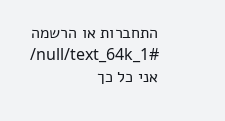התחברות או הרשמה
/null/text_64k_1#
אני כל כך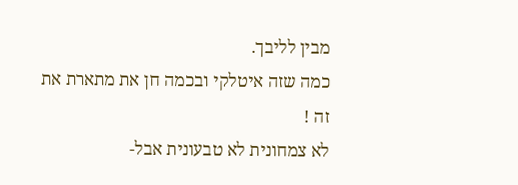מבין לליבך.
כמה שזה איטלקי ובכמה חן את מתארת את זה !
לא צמחונית לא טבעונית אבל-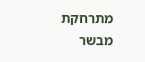מתרחקת מבשר